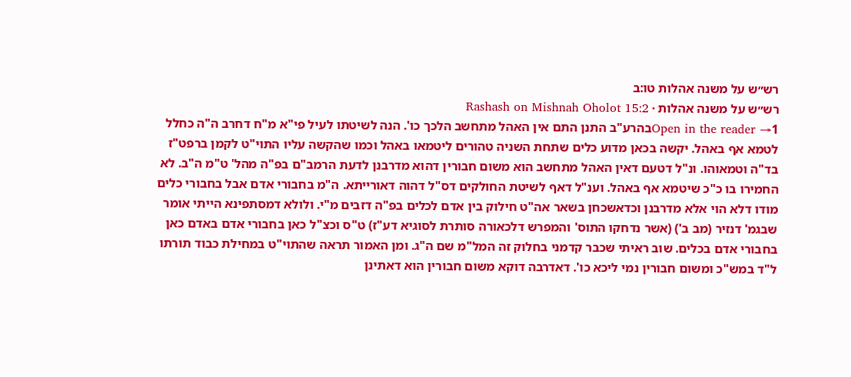רש״ש על משנה אהלות טו:ב
רש״ש על משנה אהלות · Rashash on Mishnah Oholot 15:2
Open in the reader →1בהרע"ב התנן התם אין האהל מתחשב הלכך כו'. הנה לשיטתו לעיל פי"א מ"ח דחרב ה"ה כחלל לטמא אף באהל. יקשה בכאן מדוע כלים שתחת השניה טהורים ליטמאו באהל וכמו שהקשה עליו התוי"ט לקמן ברפט"ז בד"ה וטמאוהו. ונ"ל דטעם דאין האהל מתחשב הוא משום חבורין דהוא מדרבנן לדעת הרמב"ם בפ"ה מהל' ט"מ ה"ב. לא החמירו בו כ"כ שיטמא אף באהל. וענ"ל דאף לשיטת החולקים דס"ל דהוה דאורייתא. ה"מ בחבורי אדם אבל בחבורי כלים מודו דלא הוי אלא מדרבנן וכדאשכחן בשאר אה"ט חילוק בין אדם לכלים בפ"ה דזבים מ"י. ולולא דמסתפינא הייתי אומר שבגמ' דנזיר (מב ב') (אשר נדחקו התוס' והמפרש דלכאורה סותרת לסוגיא דע"ז) ט"ס וכצ"ל כאן בחבורי אדם באדם כאן בחבורי אדם בכלים. שוב ראיתי שכבר קדמני בחלוק זה המל"מ שם ה"ג. ומן האמור תראה שהתוי"ט במחילת כבוד תורתו ל"ד במש"כ ומשום חבורין נמי ליכא כו'. דאדרבה דוקא משום חבורין הוא דאתינן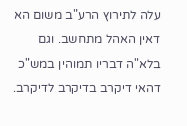עלה לתירוץ הרע"ב משום הא דאין האהל מתחשב. וגם בלא"ה דבריו תמוהין במש"כ דהאי דיקרב בדיקרב לדיקרב.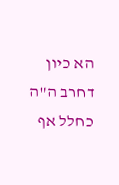הא כיון דחרב ה"ה כחלל אף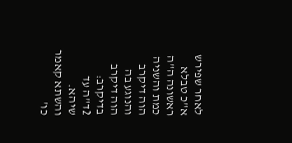לאחר שפירש א"כ טבלא ראשונה ה"ה כמת והשניה הוה דיקרב והנוגע בה הוה דיקרב בדיקרב:
2ד"ה עד שיהא. והשתא קאמר כו'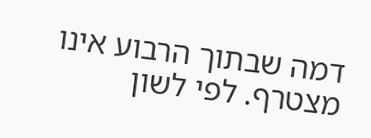דמה שבתוך הרבוע אינו מצטרף. לפי לשון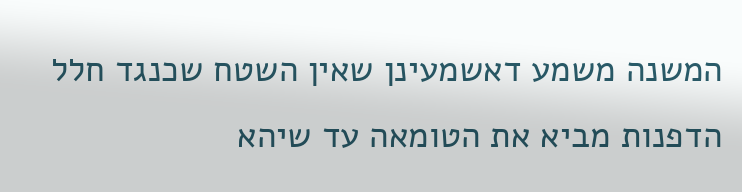המשנה משמע דאשמעינן שאין השטח שכנגד חלל הדפנות מביא את הטומאה עד שיהא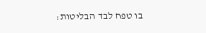בו טפח לבד הבליטות: